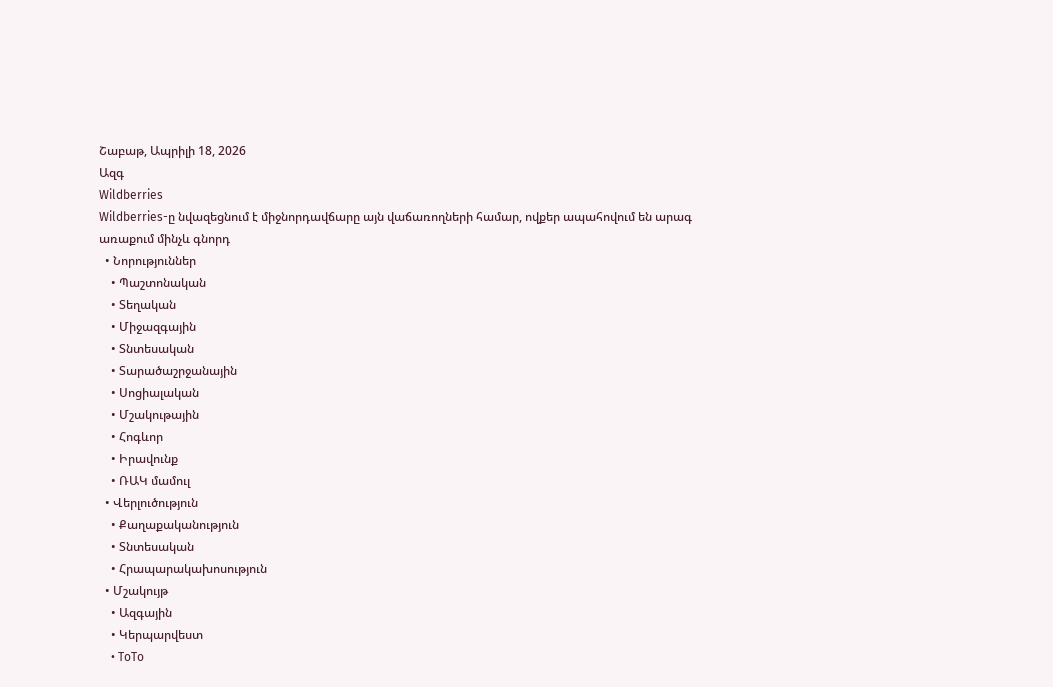Շաբաթ, Ապրիլի 18, 2026
Ազգ
Wildberries
Wildberries-ը նվազեցնում է միջնորդավճարը այն վաճառողների համար, ովքեր ապահովում են արագ առաքում մինչև գնորդ
  • Նորություններ
    • Պաշտոնական
    • Տեղական
    • Միջազգային
    • Տնտեսական
    • Տարածաշրջանային
    • Սոցիալական
    • Մշակութային
    • Հոգևոր
    • Իրավունք
    • ՌԱԿ մամուլ
  • Վերլուծություն
    • Քաղաքականություն
    • Տնտեսական
    • Հրապարակախոսություն
  • Մշակույթ
    • Ազգային
    • Կերպարվեստ
    • ToTo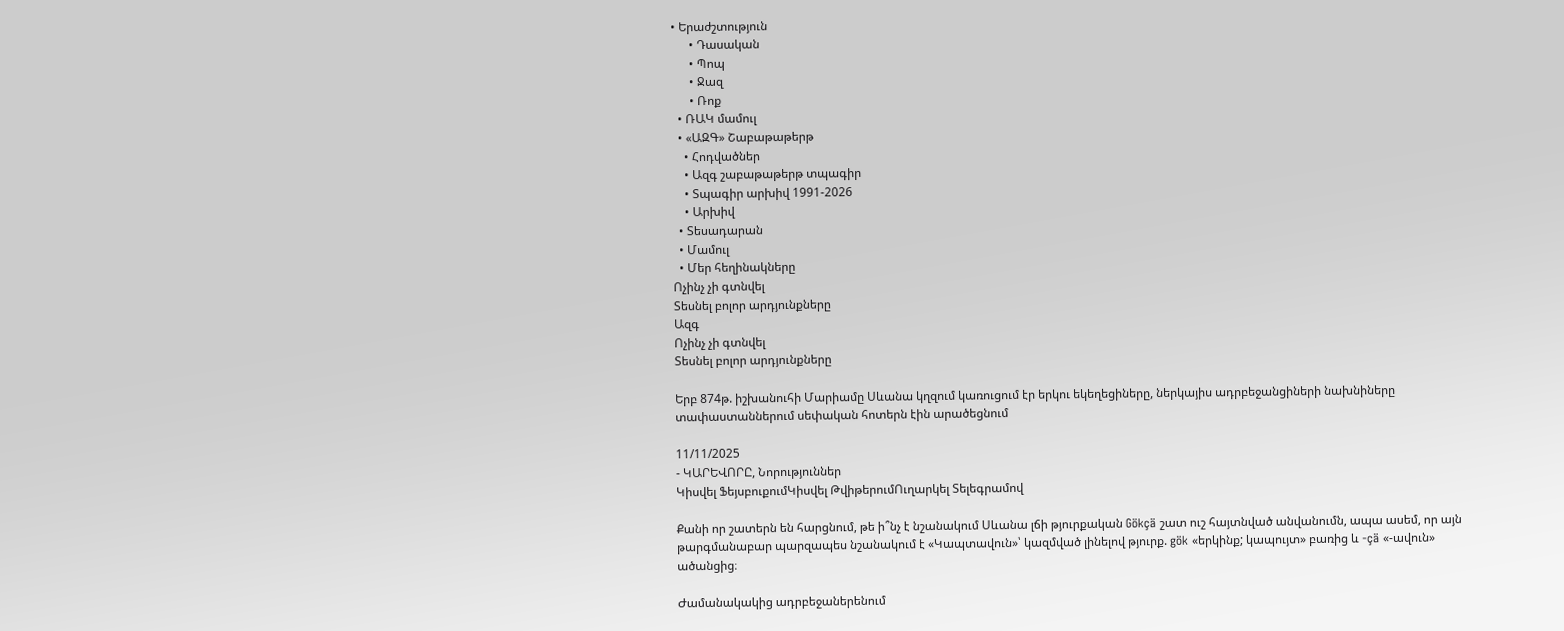• Երաժշտություն
      • Դասական
      • Պոպ
      • Ջազ
      • Ռոք
  • ՌԱԿ մամուլ
  • «ԱԶԳ» Շաբաթաթերթ
    • Հոդվածներ
    • Ազգ շաբաթաթերթ տպագիր
    • Տպագիր արխիվ 1991-2026
    • Արխիվ
  • Տեսադարան
  • Մամուլ
  • Մեր հեղինակները
Ոչինչ չի գտնվել
Տեսնել բոլոր արդյունքները
Ազգ
Ոչինչ չի գտնվել
Տեսնել բոլոր արդյունքները

Երբ 874թ. իշխանուհի Մարիամը Սևանա կղզում կառուցում էր երկու եկեղեցիները, ներկայիս ադրբեջանցիների նախնիները տափաստաններում սեփական հոտերն էին արածեցնում

11/11/2025
- ԿԱՐԵՎՈՐԸ, Նորություններ
Կիսվել ՖեյսբուքումԿիսվել ԹվիթերումՈւղարկել Տելեգրամով

Քանի որ շատերն են հարցնում, թե ի՞նչ է նշանակում Սևանա լճի թյուրքական Gökçä շատ ուշ հայտնված անվանումն, ապա ասեմ, որ այն թարգմանաբար պարզապես նշանակում է «Կապտավուն»՝ կազմված լինելով թյուրք. gök «երկինք; կապույտ» բառից և -çä «-ավուն» ածանցից։

Ժամանակակից ադրբեջաներենում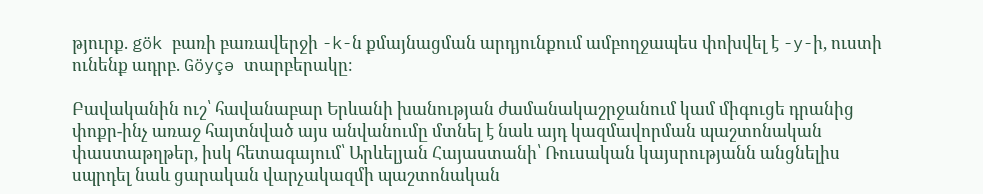թյուրք. gök բառի բառավերջի -k-ն քմայնացման արդյունքում ամբողջապես փոխվել է -y-ի, ուստի ունենք ադրբ. Göyçə տարբերակը։

Բավականին ուշ՝ հավանաբար Երևանի խանության ժամանակաշրջանում կամ միգուցե դրանից փոքր-ինչ առաջ հայտնված այս անվանումը մտնել է նաև այդ կազմավորման պաշտոնական փաստաթղթեր, իսկ հետագայում՝ Արևելյան Հայաստանի՝ Ռուսական կայսրությանն անցնելիս սպրդել նաև ցարական վարչակազմի պաշտոնական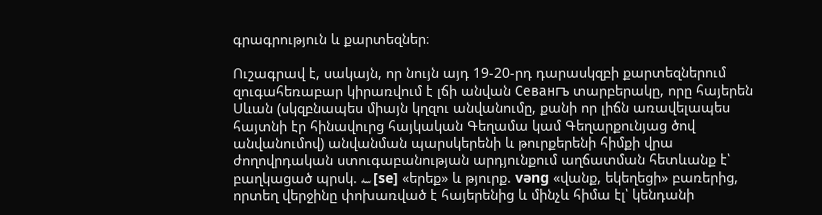գրագրություն և քարտեզներ։

Ուշագրավ է, սակայն, որ նույն այդ 19-20-րդ դարասկզբի քարտեզներում զուգահեռաբար կիրառվում է լճի անվան Севангъ տարբերակը, որը հայերեն Սևան (սկզբնապես միայն կղզու անվանումը, քանի որ լիճն առավելապես հայտնի էր հինավուրց հայկական Գեղամա կամ Գեղարքունյաց ծով անվանումով) անվանման պարսկերենի և թուրքերենի հիմքի վրա ժողովրդական ստուգաբանության արդյունքում աղճատման հետևանք է՝ բաղկացած պրսկ. سه [se] «երեք» և թյուրք. vəng «վանք, եկեղեցի» բառերից, որտեղ վերջինը փոխառված է հայերենից և մինչև հիմա էլ՝ կենդանի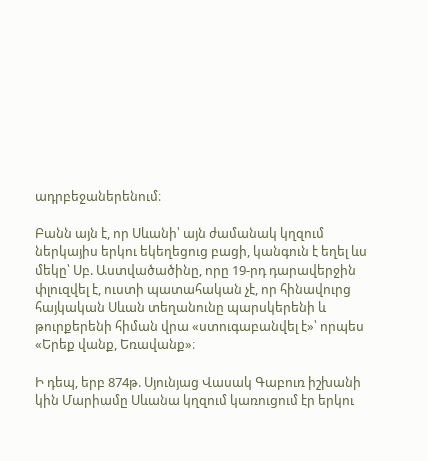ադրբեջաներենում։

Բանն այն է, որ Սևանի՝ այն ժամանակ կղզում ներկայիս երկու եկեղեցուց բացի, կանգուն է եղել ևս մեկը՝ Սբ. Աստվածածինը, որը 19-րդ դարավերջին փլուզվել է, ուստի պատահական չէ, որ հինավուրց հայկական Սևան տեղանունը պարսկերենի և թուրքերենի հիման վրա «ստուգաբանվել է»՝ որպես «Երեք վանք, Եռավանք»։

Ի դեպ, երբ 874թ. Սյունյաց Վասակ Գաբուռ իշխանի կին Մարիամը Սևանա կղզում կառուցում էր երկու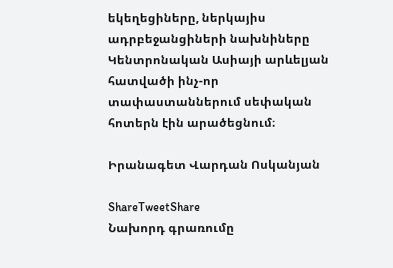եկեղեցիները, ներկայիս ադրբեջանցիների նախնիները Կենտրոնական Ասիայի արևելյան հատվածի ինչ-որ տափաստաններում սեփական հոտերն էին արածեցնում։

Իրանագետ Վարդան Ոսկանյան

ShareTweetShare
Նախորդ գրառումը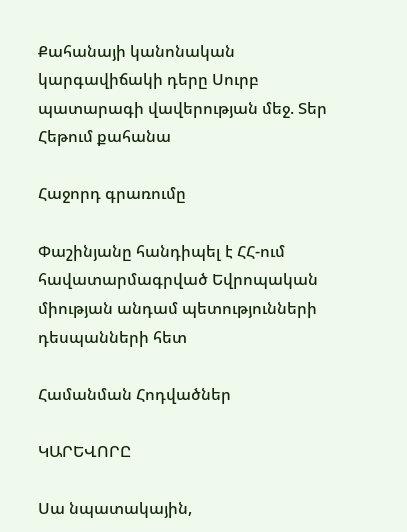Քահանայի կանոնական կարգավիճակի դերը Սուրբ պատարագի վավերության մեջ. Տեր Հեթում քահանա

Հաջորդ գրառումը

Փաշինյանը հանդիպել է ՀՀ-ում հավատարմագրված Եվրոպական միության անդամ պետությունների դեսպանների հետ

Համանման Հոդվածներ

ԿԱՐԵՎՈՐԸ

Սա նպատակային,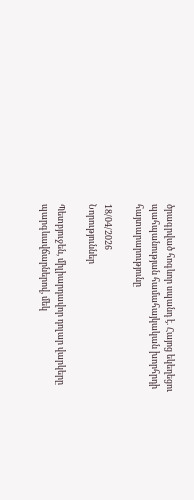ծրագրված հոգևոր սպանդ է. Հայոց եկեղեցու պահպանության համահայկական խորհրդի հայտարարությունը

18/04/2026
Նորություններ

Պետբյուջեն, միլիարդավոր դոլար վարկերը պարգևավճարներով, մեկ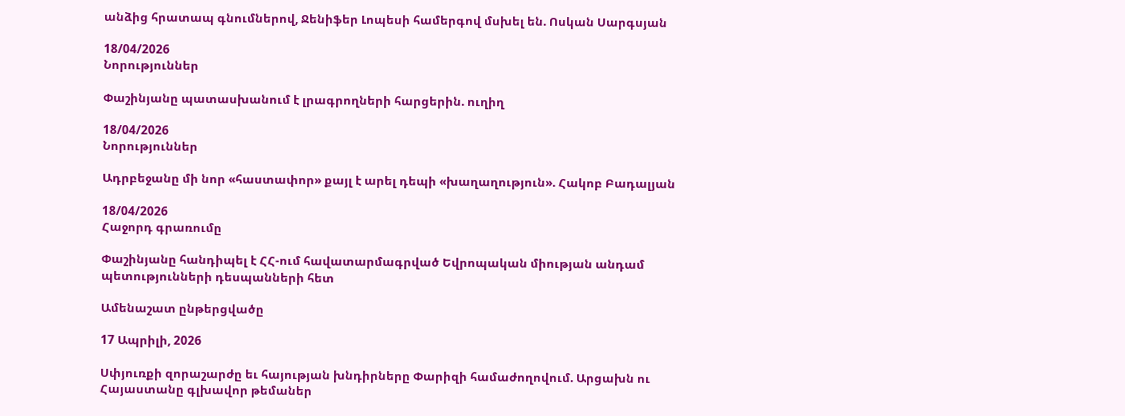անձից հրատապ գնումներով, Ջենիֆեր Լոպեսի համերգով մսխել են. Ոսկան Սարգսյան

18/04/2026
Նորություններ

Փաշինյանը պատասխանում է լրագրողների հարցերին. ուղիղ

18/04/2026
Նորություններ

Ադրբեջանը մի նոր «հաստափոր» քայլ է արել դեպի «խաղաղություն». Հակոբ Բադալյան

18/04/2026
Հաջորդ գրառումը

Փաշինյանը հանդիպել է ՀՀ-ում հավատարմագրված Եվրոպական միության անդամ պետությունների դեսպանների հետ

Ամենաշատ ընթերցվածը

17 Ապրիլի, 2026

Սփյուռքի զորաշարժը եւ հայության խնդիրները Փարիզի համաժողովում. Արցախն ու Հայաստանը գլխավոր թեմաներ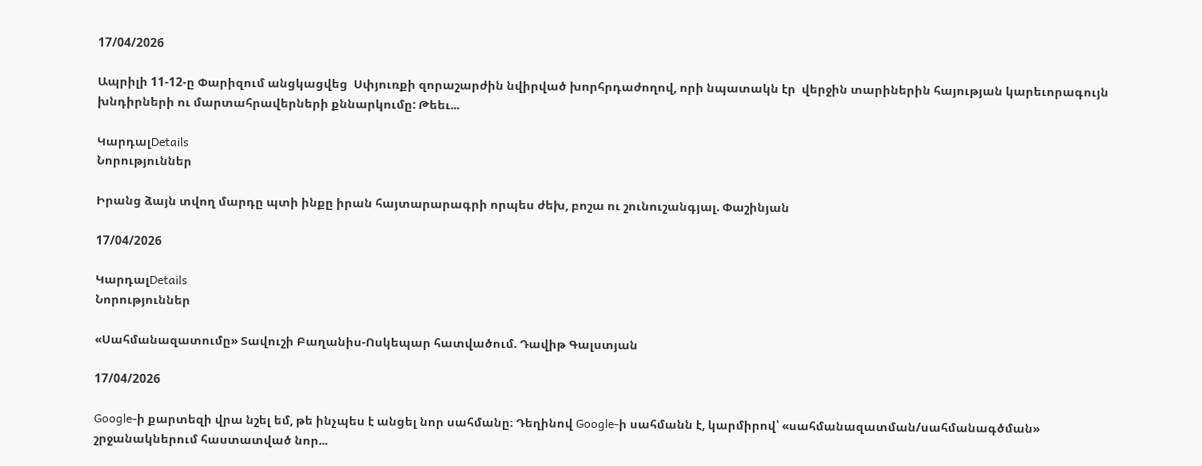17/04/2026

Ապրիլի 11-12-ը Փարիզում անցկացվեց  Սփյուռքի զորաշարժին նվիրված խորհրդաժողով, որի նպատակն էր  վերջին տարիներին հայության կարեւորագույն խնդիրների ու մարտահրավերների քննարկումը: Թեեւ...

ԿարդալDetails
Նորություններ

Իրանց ձայն տվող մարդը պտի ինքը իրան հայտարարագրի որպես ժեխ, բոշա ու շունուշանգյալ. Փաշինյան

17/04/2026

ԿարդալDetails
Նորություններ

«Սահմանազատումը» Տավուշի Բաղանիս-Ոսկեպար հատվածում. Դավիթ Գալստյան

17/04/2026

Google-ի քարտեզի վրա նշել եմ, թե ինչպես է անցել նոր սահմանը։ Դեղինով Google-ի սահմանն է, կարմիրով՝ «սահմանազատման/սահմանագծման» շրջանակներում հաստատված նոր...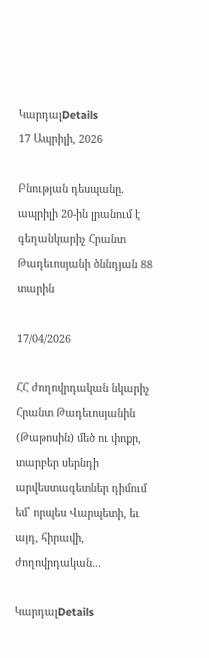ԿարդալDetails
17 Ապրիլի, 2026

Բնության դեսպանը. ապրիլի 20-ին լրանում է գեղանկարիչ Հրանտ Թադեւոսյանի ծննդյան 88 տարին

17/04/2026

ՀՀ ժողովրդական նկարիչ Հրանտ Թադեւոսյանին (Թաթոսին) մեծ ու փոքր, տարբեր սերնդի արվեստագետներ դիմում եմ՝ որպես Վարպետի, եւ այդ, հիրավի, ժողովրդական...

ԿարդալDetails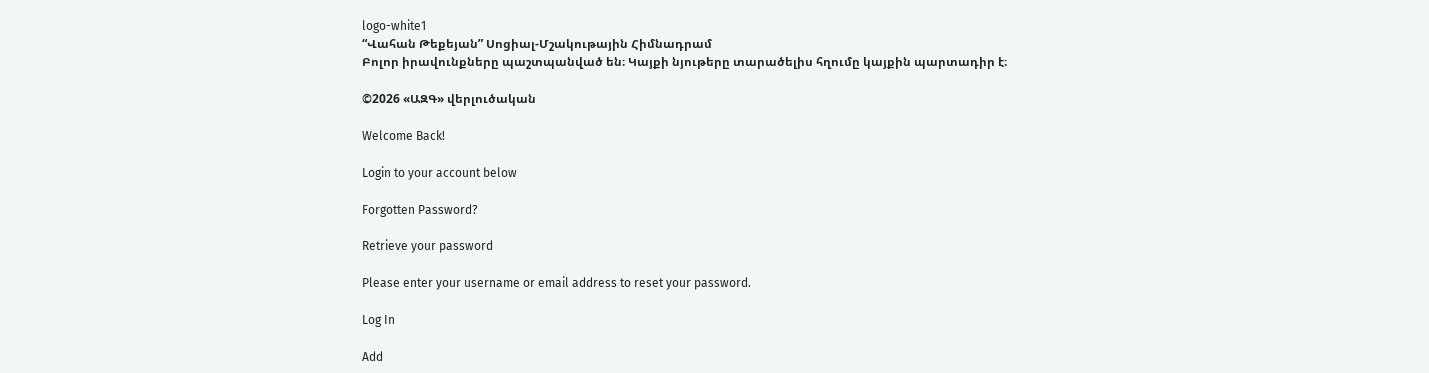logo-white1
“Վահան Թեքեյան” Սոցիալ-Մշակութային Հիմնադրամ
Բոլոր իրավունքները պաշտպանված են։ Կայքի նյութերը տարածելիս հղումը կայքին պարտադիր է։

©2026 «ԱԶԳ» վերլուծական

Welcome Back!

Login to your account below

Forgotten Password?

Retrieve your password

Please enter your username or email address to reset your password.

Log In

Add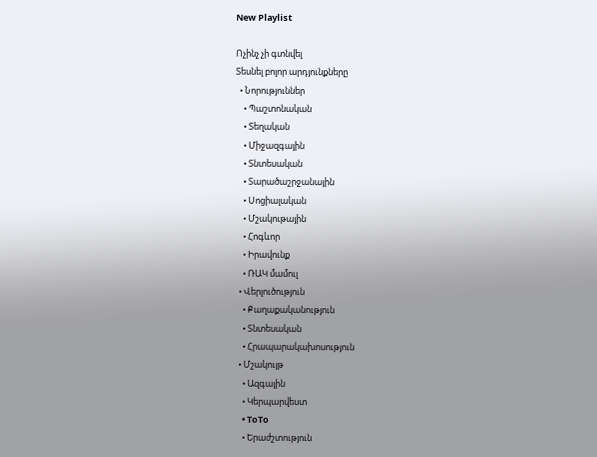New Playlist

Ոչինչ չի գտնվել
Տեսնել բոլոր արդյունքները
  • Նորություններ
    • Պաշտոնական
    • Տեղական
    • Միջազգային
    • Տնտեսական
    • Տարածաշրջանային
    • Սոցիալական
    • Մշակութային
    • Հոգևոր
    • Իրավունք
    • ՌԱԿ մամուլ
  • Վերլուծություն
    • Քաղաքականություն
    • Տնտեսական
    • Հրապարակախոսություն
  • Մշակույթ
    • Ազգային
    • Կերպարվեստ
    • ToTo
    • Երաժշտություն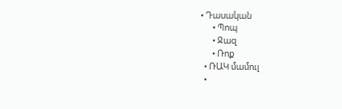• Դասական
      • Պոպ
      • Ջազ
      • Ռոք
  • ՌԱԿ մամուլ
  •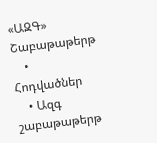«ԱԶԳ» Շաբաթաթերթ
    • Հոդվածներ
    • Ազգ շաբաթաթերթ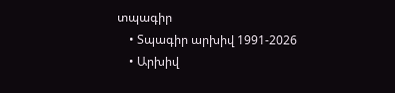տպագիր
    • Տպագիր արխիվ 1991-2026
    • Արխիվ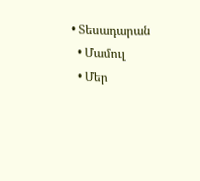• Տեսադարան
  • Մամուլ
  • Մեր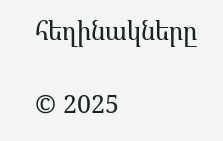հեղինակները

© 2025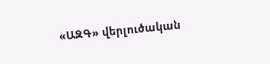«ԱԶԳ» վերլուծական